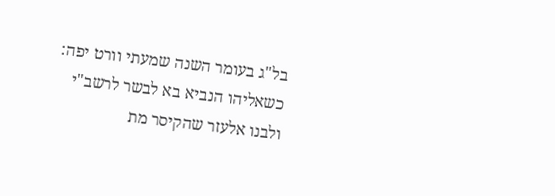בל"ג בעומר השנה שמעתי וורט יפה: כשאליהו הנביא בא לבשר לרשב"י ולבנו אלעזר שהקיסר מת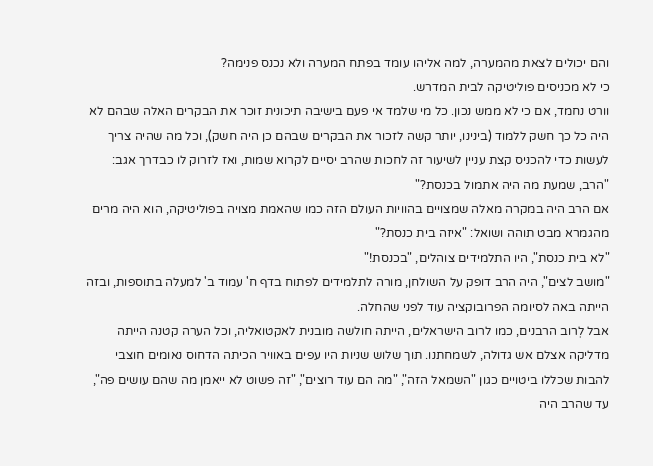והם יכולים לצאת מהמערה, למה אליהו עומד בפתח המערה ולא נכנס פנימה?
כי לא מכניסים פוליטיקה לבית המדרש.
וורט נחמד, אם כי לא ממש נכון. כל מי שלמד אי פעם בישיבה תיכונית זוכר את הבקרים האלה שבהם לא היה כל כך חשק ללמוד (בינינו, יותר קשה לזכור את הבקרים שבהם כן היה חשק), וכל מה שהיה צריך לעשות כדי להכניס קצת עניין לשיעור זה לחכות שהרב יסיים לקרוא שמות, ואז לזרוק לו כבדרך אגב: "הרב, שמעת מה היה אתמול בכנסת?"
אם הרב היה במקרה מאלה שמצויים בהוויות העולם הזה כמו שהאמת מצויה בפוליטיקה, הוא היה מרים מהגמרא מבט תוהה ושואל: "איזה בית כנסת?"
"לא בית כנסת", היו התלמידים צוהלים, "בכנסת!"
"מושב לצים", היה הרב דופק על השולחן, מורה לתלמידים לפתוח בדף ח' עמוד ב' למעלה בתוספות, ובזה הייתה באה לסיומה הפרובוקציה עוד לפני שהחלה.
אבל לְרוב הרבנים, כמו לרוב הישראלים, הייתה חולשה מובנית לאקטואליה, וכל הערה קטנה הייתה מדליקה אצלם אש גדולה, לשמחתנו. תוך שלוש שניות היו עפים באוויר הכיתה הדחוס נאומים חוצבי להבות שכללו ביטויים כגון "השמאל הזה", "מה הם עוד רוצים", "זה פשוט לא ייאמן מה שהם עושים פה", עד שהרב היה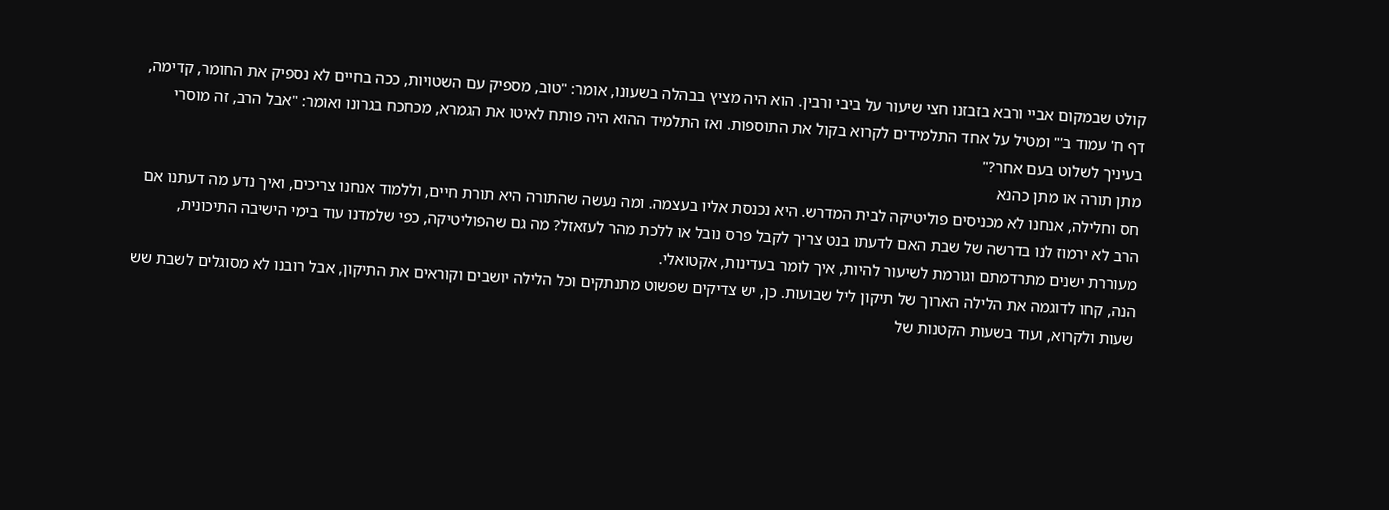קולט שבמקום אביי ורבא בזבזנו חצי שיעור על ביבי ורבין. הוא היה מציץ בבהלה בשעונו, אומר: "טוב, מספיק עם השטויות, ככה בחיים לא נספיק את החומר, קדימה, דף ח' עמוד ב'" ומטיל על אחד התלמידים לקרוא בקול את התוספות. ואז התלמיד ההוא היה פותח לאיטו את הגמרא, מכחכח בגרונו ואומר: "אבל הרב, זה מוסרי בעיניך לשלוט בעם אחר?"
מתן תורה או מתן כהנא
חס וחלילה, אנחנו לא מכניסים פוליטיקה לבית המדרש. היא נכנסת אליו בעצמה. ומה נעשה שהתורה היא תורת חיים, וללמוד אנחנו צריכים, ואיך נדע מה דעתנו אם הרב לא ירמוז לנו בדרשה של שבת האם לדעתו בנט צריך לקבל פרס נובל או ללכת מהר לעזאזל? מה גם שהפוליטיקה, כפי שלמדנו עוד בימי הישיבה התיכונית, מעוררת ישנים מתרדמתם וגורמת לשיעור להיות, איך לומר בעדינות, אקטואלי.
הנה, קחו לדוגמה את הלילה הארוך של תיקון ליל שבועות. כן, יש צדיקים שפשוט מתנתקים וכל הלילה יושבים וקוראים את התיקון, אבל רובנו לא מסוגלים לשבת שש שעות ולקרוא, ועוד בשעות הקטנות של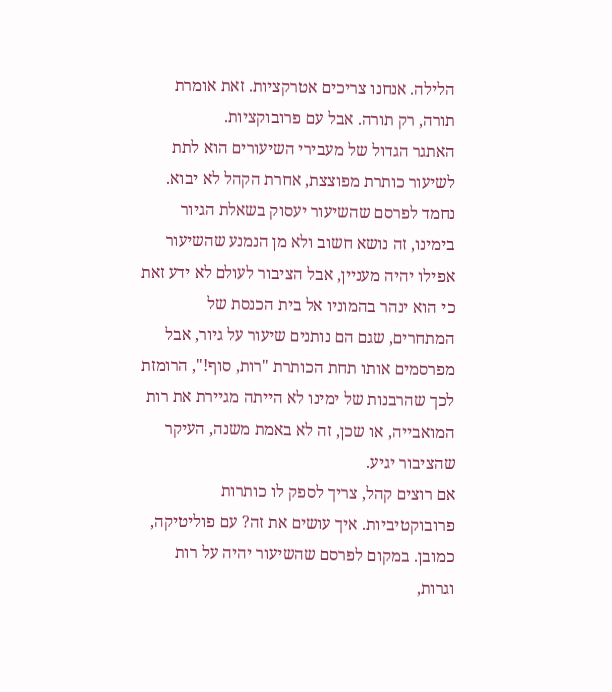הלילה. אנחנו צריכים אטרקציות. זאת אומרת תורה, רק תורה. אבל עם פרובוקציות.
האתגר הגדול של מעבירי השיעורים הוא לתת לשיעור כותרת מפוצצת, אחרת הקהל לא יבוא. נחמד לפרסם שהשיעור יעסוק בשאלת הגיור בימינו, זה נושא חשוב ולא מן הנמנע שהשיעור אפילו יהיה מעניין, אבל הציבור לעולם לא ידע זאת כי הוא ינהר בהמוניו אל בית הכנסת של המתחרים, שגם הם נותנים שיעור על גיור, אבל מפרסמים אותו תחת הכותרת "רות, סוף!", הרומזת לכך שהרבנות של ימינו לא הייתה מגיירת את רות המואבייה, או שכן, זה לא באמת משנה, העיקר שהציבור יגיע.
אם רוצים קהל, צריך לספק לו כותרות פרובוקטיביות. איך עושים את זה? עם פוליטיקה, כמובן. במקום לפרסם שהשיעור יהיה על רות וגרות,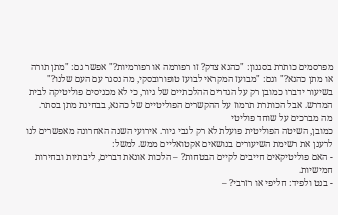מפרסמים כותרת בסגנון: "כהנא צדק? זו רפורמה או רפורמיות?" אפשר גם: "מתן תורה או מתן כהנא?" וגם: "מבועז המקראי לבועז טופורובסקי, מה נסגר עם העם שלנו?" בשיעור ידברו כמובן רק על הגדרים ההלכתיים של גיור, כי לא מכניסים פוליטיקה לבית המדרש. אבל הכותרת תרמוז על ההקשרים הפוליטיים של כהנא, בבחינת מתן בסתר.
מה מברכים על שוחד פוליטי
כמובן, השיטה הפוליטית פועלת לא רק לגבי גיור. אירועי השנה האחרונה מאפשרים לנו לרענן את רשימת השיעורים בנושאים אקטואליים ממש. למשל:
- האם פוליטיקאים חייבים לקיים הבטחות? – הלכות אונאת דברים, ליבתיות ובחירות חמישיות.
- בנט ולפיד: חליפי או רזרבי? –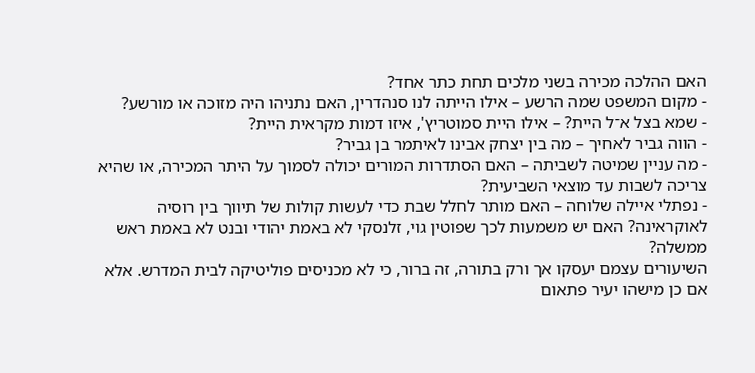האם ההלכה מכירה בשני מלכים תחת כתר אחד?
- מקום המשפט שמה הרשע – אילו הייתה לנו סנהדרין, האם נתניהו היה מזוכה או מורשע?
- שמא בצל א־ל היית? – אילו היית סמוטריץ', איזו דמות מקראית היית?
- הווה גביר לאחיך – מה בין יצחק אבינו לאיתמר בן גביר?
- מה עניין שמיטה לשביתה – האם הסתדרות המורים יכולה לסמוך על היתר המכירה, או שהיא צריכה לשבות עד מוצאי השביעית?
- נפתלי איילה שלוחה – האם מותר לחלל שבת כדי לעשות קולות של תיווך בין רוסיה לאוקראינה? האם יש משמעות לכך שפוטין גוי, זלנסקי לא באמת יהודי ובנט לא באמת ראש ממשלה?
השיעורים עצמם יעסקו אך ורק בתורה, זה ברור, כי לא מכניסים פוליטיקה לבית המדרש. אלא אם כן מישהו יעיר פתאום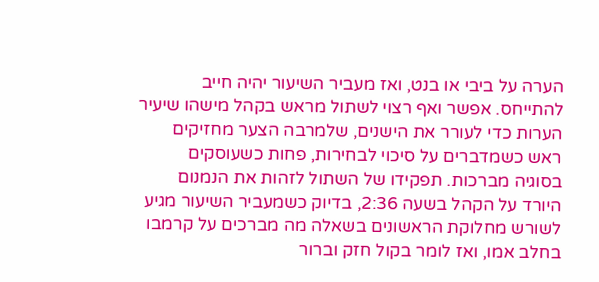הערה על ביבי או בנט, ואז מעביר השיעור יהיה חייב להתייחס. אפשר ואף רצוי לשתול מראש בקהל מישהו שיעיר הערות כדי לעורר את הישנים, שלמרבה הצער מחזיקים ראש כשמדברים על סיכוי לבחירות, פחות כשעוסקים בסוגיה מברכות. תפקידו של השתול לזהות את הנמנום היורד על הקהל בשעה 2:36, בדיוק כשמעביר השיעור מגיע לשורש מחלוקת הראשונים בשאלה מה מברכים על קרמבו בחלב אמו, ואז לומר בקול חזק וברור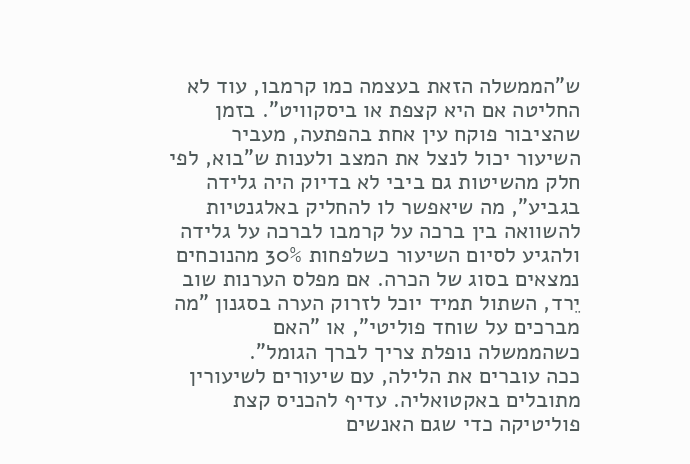ש"הממשלה הזאת בעצמה כמו קרמבו, עוד לא החליטה אם היא קצפת או ביסקוויט". בזמן שהציבור פוקח עין אחת בהפתעה, מעביר השיעור יכול לנצל את המצב ולענות ש"בוא, לפי חלק מהשיטות גם ביבי לא בדיוק היה גלידה בגביע", מה שיאפשר לו להחליק באלגנטיות להשוואה בין ברכה על קרמבו לברכה על גלידה ולהגיע לסיום השיעור כשלפחות 30% מהנוכחים נמצאים בסוג של הכרה. אם מפלס הערנות שוב יֵרד, השתול תמיד יוכל לזרוק הערה בסגנון "מה מברכים על שוחד פוליטי", או "האם כשהממשלה נופלת צריך לברך הגומל".
ככה עוברים את הלילה, עם שיעורים לשיעורין מתובלים באקטואליה. עדיף להכניס קצת פוליטיקה כדי שגם האנשים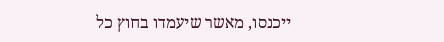ייכנסו, מאשר שיעמדו בחוץ כל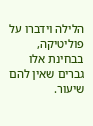הלילה וידברו על פוליטיקה, בבחינת אלו גברים שאין להם שיעור.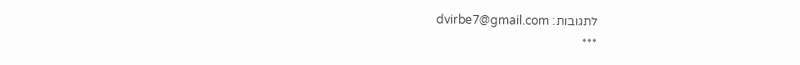לתגובות: dvirbe7@gmail.com
***